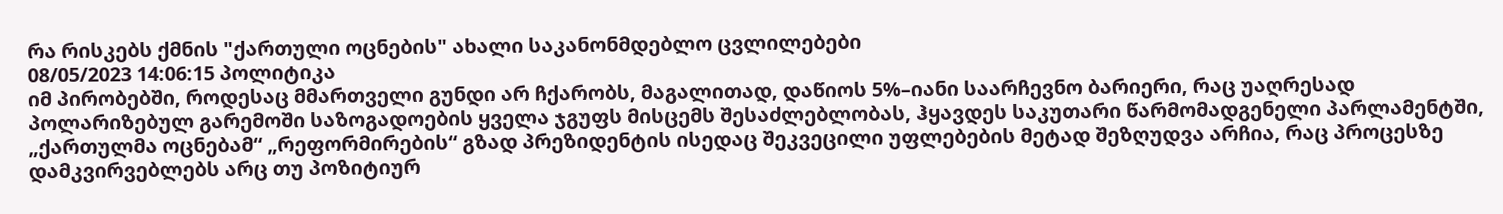რა რისკებს ქმნის "ქართული ოცნების" ახალი საკანონმდებლო ცვლილებები
08/05/2023 14:06:15 პოლიტიკა
იმ პირობებში, როდესაც მმართველი გუნდი არ ჩქარობს, მაგალითად, დაწიოს 5%–იანი საარჩევნო ბარიერი, რაც უაღრესად პოლარიზებულ გარემოში საზოგადოების ყველა ჯგუფს მისცემს შესაძლებლობას, ჰყავდეს საკუთარი წარმომადგენელი პარლამენტში, „ქართულმა ოცნებამ“ „რეფორმირების“ გზად პრეზიდენტის ისედაც შეკვეცილი უფლებების მეტად შეზღუდვა არჩია, რაც პროცესზე დამკვირვებლებს არც თუ პოზიტიურ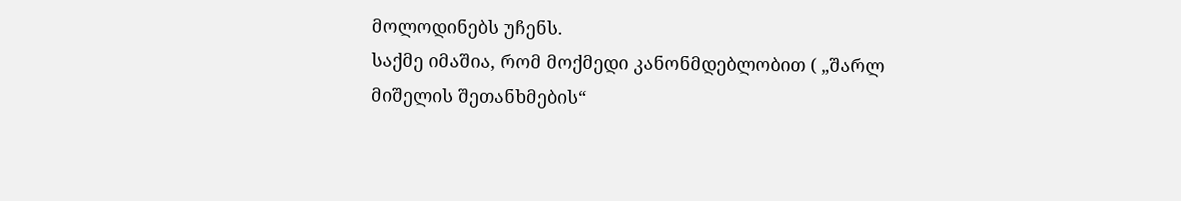მოლოდინებს უჩენს.
საქმე იმაშია, რომ მოქმედი კანონმდებლობით ( „შარლ მიშელის შეთანხმების“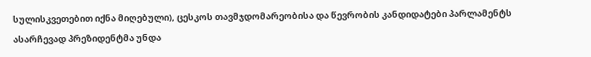სულისკვეთებით იქნა მიღებული), ცესკოს თავმჯდომარეობისა და წევრობის კანდიდატები პარლამენტს ასარჩევად პრეზიდენტმა უნდა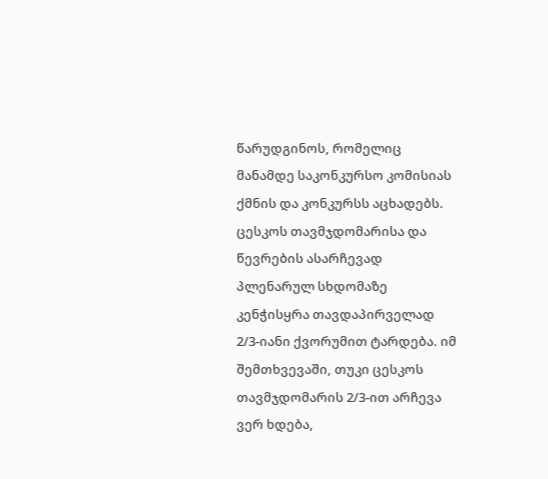წარუდგინოს, რომელიც მანამდე საკონკურსო კომისიას ქმნის და კონკურსს აცხადებს. ცესკოს თავმჯდომარისა და წევრების ასარჩევად პლენარულ სხდომაზე კენჭისყრა თავდაპირველად 2/3-იანი ქვორუმით ტარდება. იმ შემთხვევაში, თუკი ცესკოს თავმჯდომარის 2/3-ით არჩევა ვერ ხდება,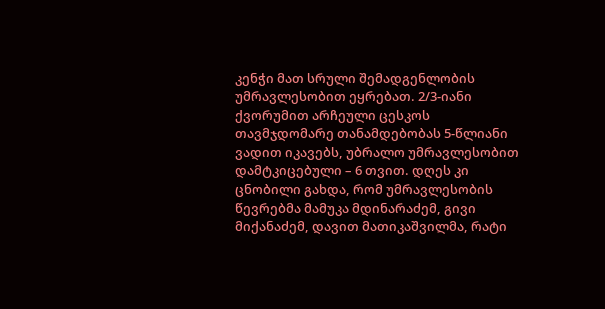კენჭი მათ სრული შემადგენლობის უმრავლესობით ეყრებათ. 2/3-იანი ქვორუმით არჩეული ცესკოს თავმჯდომარე თანამდებობას 5-წლიანი ვადით იკავებს, უბრალო უმრავლესობით დამტკიცებული – 6 თვით. დღეს კი ცნობილი გახდა, რომ უმრავლესობის წევრებმა მამუკა მდინარაძემ, გივი მიქანაძემ, დავით მათიკაშვილმა, რატი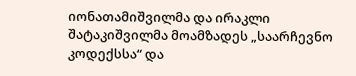იონათამიშვილმა და ირაკლი შატაკიშვილმა მოამზადეს „საარჩევნო კოდექსსა“ და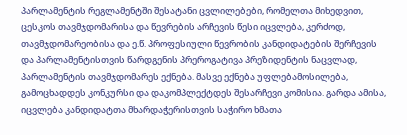პარლამენტის რეგლამენტში შესატანი ცვლილებები, რომელთა მიხედვით, ცესკოს თავმჯდომარისა და წევრების არჩევის წესი იცვლება, კერძოდ, თავმჯდომარეობისა და ე.წ. პროფესიული წევრობის კანდიდატების შერჩევის და პარლამენტისთვის წარდგენის პრეროგატივა პრეზიდენტის ნაცვლად, პარლამენტის თავმჯდომარეს ექნება. მასვე ექნება უფლებამოსილება, გამოცხადდეს კონკურსი და დაკომპლექტდეს შესარჩევი კომისია. გარდა ამისა, იცვლება კანდიდატთა მხარდაჭერისთვის საჭირო ხმათა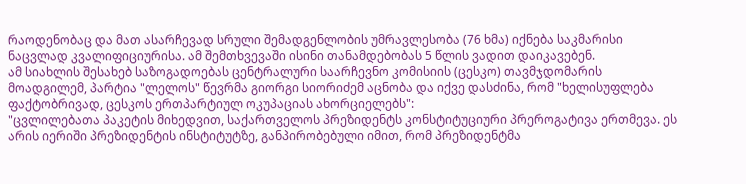რაოდენობაც და მათ ასარჩევად სრული შემადგენლობის უმრავლესობა (76 ხმა) იქნება საკმარისი ნაცვლად კვალიფიციურისა. ამ შემთხვევაში ისინი თანამდებობას 5 წლის ვადით დაიკავებენ.
ამ სიახლის შესახებ საზოგადოებას ცენტრალური საარჩევნო კომისიის (ცესკო) თავმჯდომარის მოადგილემ, პარტია "ლელოს" წევრმა გიორგი სიორიძემ აცნობა და იქვე დასძინა, რომ "ხელისუფლება ფაქტობრივად, ცესკოს ერთპარტიულ ოკუპაციას ახორციელებს":
"ცვლილებათა პაკეტის მიხედვით, საქართველოს პრეზიდენტს კონსტიტუციური პრეროგატივა ერთმევა. ეს არის იერიში პრეზიდენტის ინსტიტუტზე, განპირობებული იმით, რომ პრეზიდენტმა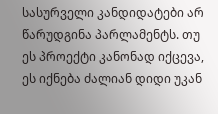სასურველი კანდიდატები არ წარუდგინა პარლამენტს. თუ ეს პროექტი კანონად იქცევა, ეს იქნება ძალიან დიდი უკან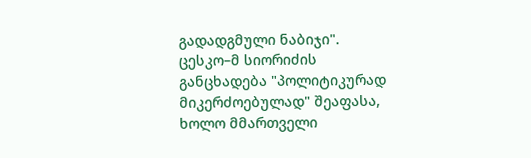გადადგმული ნაბიჯი".
ცესკო–მ სიორიძის განცხადება "პოლიტიკურად მიკერძოებულად" შეაფასა, ხოლო მმართველი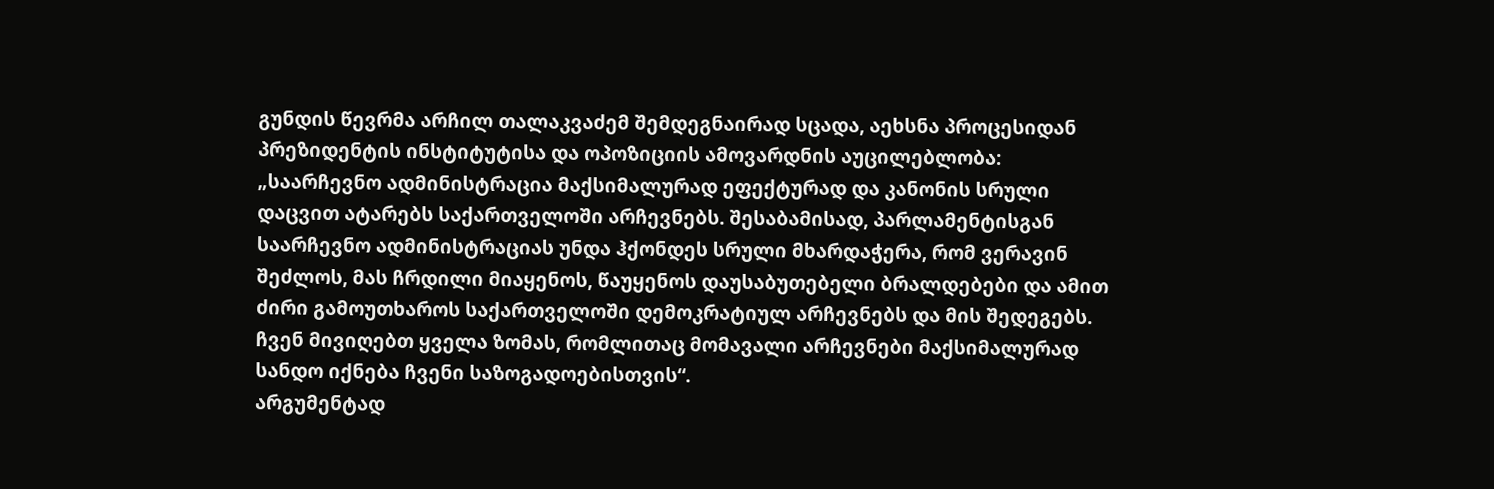გუნდის წევრმა არჩილ თალაკვაძემ შემდეგნაირად სცადა, აეხსნა პროცესიდან პრეზიდენტის ინსტიტუტისა და ოპოზიციის ამოვარდნის აუცილებლობა:
„საარჩევნო ადმინისტრაცია მაქსიმალურად ეფექტურად და კანონის სრული დაცვით ატარებს საქართველოში არჩევნებს. შესაბამისად, პარლამენტისგან საარჩევნო ადმინისტრაციას უნდა ჰქონდეს სრული მხარდაჭერა, რომ ვერავინ შეძლოს, მას ჩრდილი მიაყენოს, წაუყენოს დაუსაბუთებელი ბრალდებები და ამით ძირი გამოუთხაროს საქართველოში დემოკრატიულ არჩევნებს და მის შედეგებს. ჩვენ მივიღებთ ყველა ზომას, რომლითაც მომავალი არჩევნები მაქსიმალურად სანდო იქნება ჩვენი საზოგადოებისთვის“.
არგუმენტად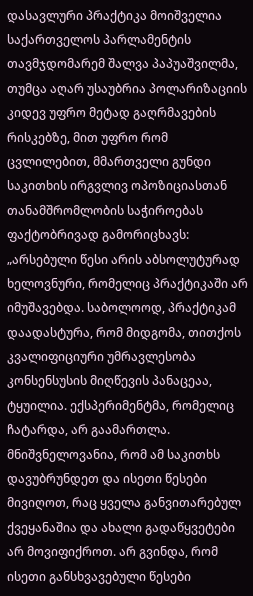დასავლური პრაქტიკა მოიშველია საქართველოს პარლამენტის თავმჯდომარემ შალვა პაპუაშვილმა, თუმცა აღარ უსაუბრია პოლარიზაციის კიდევ უფრო მეტად გაღრმავების რისკებზე, მით უფრო რომ ცვლილებით, მმართველი გუნდი საკითხის ირგვლივ ოპოზიციასთან თანამშრომლობის საჭიროებას ფაქტობრივად გამორიცხავს:
„არსებული წესი არის აბსოლუტურად ხელოვნური, რომელიც პრაქტიკაში არ იმუშავებდა. საბოლოოდ, პრაქტიკამ დაადასტურა, რომ მიდგომა, თითქოს კვალიფიციური უმრავლესობა კონსენსუსის მიღწევის პანაცეაა, ტყუილია. ექსპერიმენტმა, რომელიც ჩატარდა, არ გაამართლა. მნიშვნელოვანია, რომ ამ საკითხს დავუბრუნდეთ და ისეთი წესები მივიღოთ, რაც ყველა განვითარებულ ქვეყანაშია და ახალი გადაწყვეტები არ მოვიფიქროთ. არ გვინდა, რომ ისეთი განსხვავებული წესები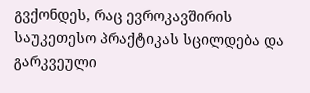გვქონდეს, რაც ევროკავშირის საუკეთესო პრაქტიკას სცილდება და გარკვეული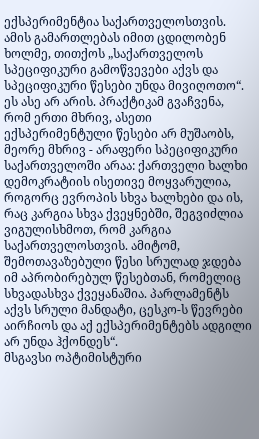ექსპერიმენტია საქართველოსთვის. ამის გამართლებას იმით ცდილობენ ხოლმე, თითქოს „საქართველოს სპეციფიკური გამოწვევები აქვს და სპეციფიკური წესები უნდა მივიღოთო“. ეს ასე არ არის. პრაქტიკამ გვაჩვენა, რომ ერთი მხრივ, ასეთი ექსპერიმენტული წესები არ მუშაობს, მეორე მხრივ - არაფერი სპეციფიკური საქართველოში არაა: ქართველი ხალხი დემოკრატიის ისეთივე მოყვარულია, როგორც ევროპის სხვა ხალხები და ის, რაც კარგია სხვა ქვეყნებში, შეგვიძლია ვიგულისხმოთ, რომ კარგია საქართველოსთვის. ამიტომ, შემოთავაზებული წესი სრულად ჯდება იმ აპრობირებულ წესებთან, რომელიც სხვადასხვა ქვეყანაშია. პარლამენტს აქვს სრული მანდატი, ცესკო-ს წევრები აირჩიოს და აქ ექსპერიმენტებს ადგილი არ უნდა ჰქონდეს“.
მსგავსი ოპტიმისტური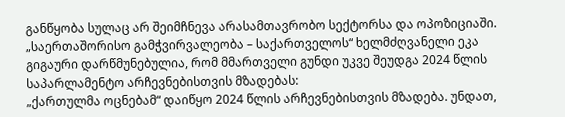განწყობა სულაც არ შეიმჩნევა არასამთავრობო სექტორსა და ოპოზიციაში.
„საერთაშორისო გამჭვირვალეობა – საქართველოს“ ხელმძღვანელი ეკა გიგაური დარწმუნებულია, რომ მმართველი გუნდი უკვე შეუდგა 2024 წლის საპარლამენტო არჩევნებისთვის მზადებას:
„ქართულმა ოცნებამ“ დაიწყო 2024 წლის არჩევნებისთვის მზადება. უნდათ,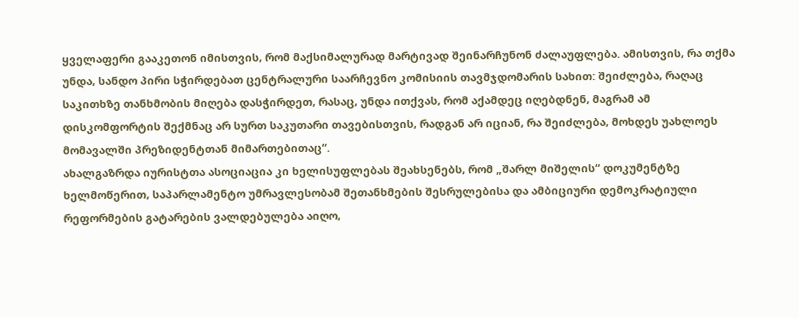ყველაფერი გააკეთონ იმისთვის, რომ მაქსიმალურად მარტივად შეინარჩუნონ ძალაუფლება. ამისთვის, რა თქმა უნდა, სანდო პირი სჭირდებათ ცენტრალური საარჩევნო კომისიის თავმჯდომარის სახით: შეიძლება, რაღაც საკითხზე თანხმობის მიღება დასჭირდეთ, რასაც, უნდა ითქვას, რომ აქამდეც იღებდნენ, მაგრამ ამ დისკომფორტის შექმნაც არ სურთ საკუთარი თავებისთვის, რადგან არ იციან, რა შეიძლება, მოხდეს უახლოეს მომავალში პრეზიდენტთან მიმართებითაც“.
ახალგაზრდა იურისტთა ასოციაცია კი ხელისუფლებას შეახსენებს, რომ „შარლ მიშელის“ დოკუმენტზე ხელმოწერით, საპარლამენტო უმრავლესობამ შეთანხმების შესრულებისა და ამბიციური დემოკრატიული რეფორმების გატარების ვალდებულება აიღო,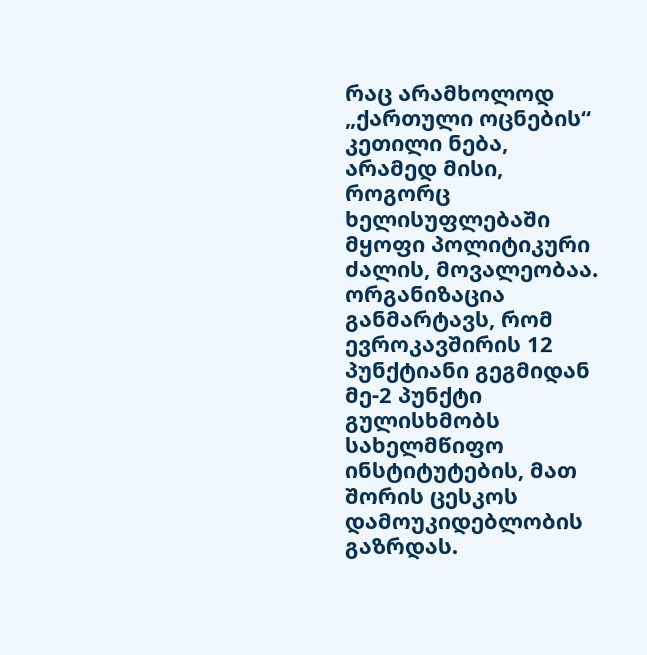რაც არამხოლოდ „ქართული ოცნების“ კეთილი ნება, არამედ მისი, როგორც ხელისუფლებაში მყოფი პოლიტიკური ძალის, მოვალეობაა.
ორგანიზაცია განმარტავს, რომ ევროკავშირის 12 პუნქტიანი გეგმიდან მე-2 პუნქტი გულისხმობს სახელმწიფო ინსტიტუტების, მათ შორის ცესკოს დამოუკიდებლობის გაზრდას.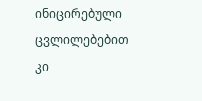ინიცირებული ცვლილებებით კი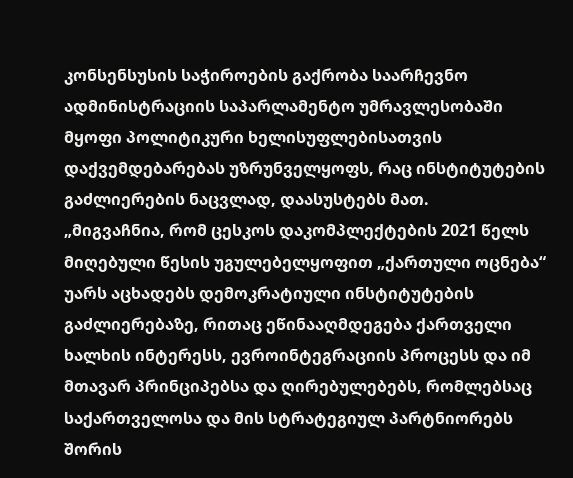კონსენსუსის საჭიროების გაქრობა საარჩევნო ადმინისტრაციის საპარლამენტო უმრავლესობაში მყოფი პოლიტიკური ხელისუფლებისათვის დაქვემდებარებას უზრუნველყოფს, რაც ინსტიტუტების გაძლიერების ნაცვლად, დაასუსტებს მათ.
„მიგვაჩნია, რომ ცესკოს დაკომპლექტების 2021 წელს მიღებული წესის უგულებელყოფით „ქართული ოცნება“ უარს აცხადებს დემოკრატიული ინსტიტუტების გაძლიერებაზე, რითაც ეწინააღმდეგება ქართველი ხალხის ინტერესს, ევროინტეგრაციის პროცესს და იმ მთავარ პრინციპებსა და ღირებულებებს, რომლებსაც საქართველოსა და მის სტრატეგიულ პარტნიორებს შორის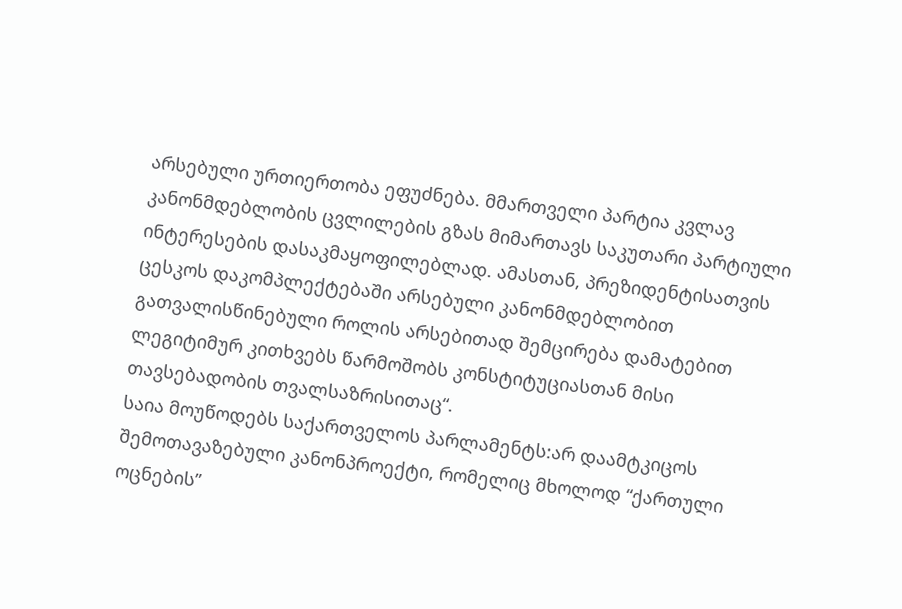არსებული ურთიერთობა ეფუძნება. მმართველი პარტია კვლავ კანონმდებლობის ცვლილების გზას მიმართავს საკუთარი პარტიული ინტერესების დასაკმაყოფილებლად. ამასთან, პრეზიდენტისათვის ცესკოს დაკომპლექტებაში არსებული კანონმდებლობით გათვალისწინებული როლის არსებითად შემცირება დამატებით ლეგიტიმურ კითხვებს წარმოშობს კონსტიტუციასთან მისი თავსებადობის თვალსაზრისითაც“.
საია მოუწოდებს საქართველოს პარლამენტს:არ დაამტკიცოს შემოთავაზებული კანონპროექტი, რომელიც მხოლოდ “ქართული ოცნების”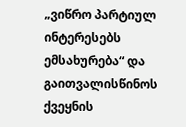„ვიწრო პარტიულ ინტერესებს ემსახურება“ და გაითვალისწინოს ქვეყნის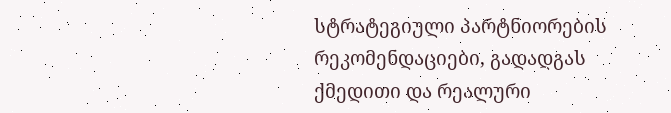სტრატეგიული პარტნიორების რეკომენდაციები, გადადგას ქმედითი და რეალური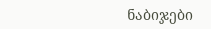ნაბიჯები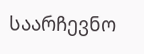საარჩევნო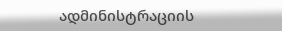ადმინისტრაციის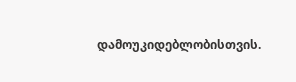დამოუკიდებლობისთვის.